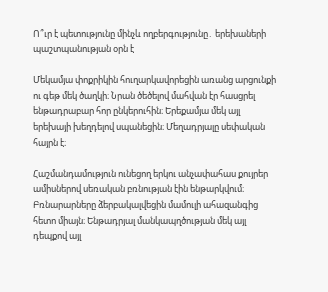Ո՞ւր է պետությունը մինչև ողբերգությունը․ երեխաների պաշտպանության օրն է

Մեկամյա փոքրիկին հուղարկավորեցին առանց արցունքի ու գեթ մեկ ծաղկի։ Նրան ծեծելով մահվան էր հասցրել ենթադրաբար հոր ընկերուհին։ Երեքամյա մեկ այլ երեխայի խեղդելով սպանեցին։ Մեղադրյալը սեփական հայրն է։

Հաշմանդամություն ունեցող երկու անչափահաս քույրեր ամիսներով սեռական բռնության էին ենթարկվում։ Բռնարարները ձերբակալվեցին մամուլի ահազանգից հետո միայն։ Ենթադրյալ մանկապղծության մեկ այլ դեպքով այլ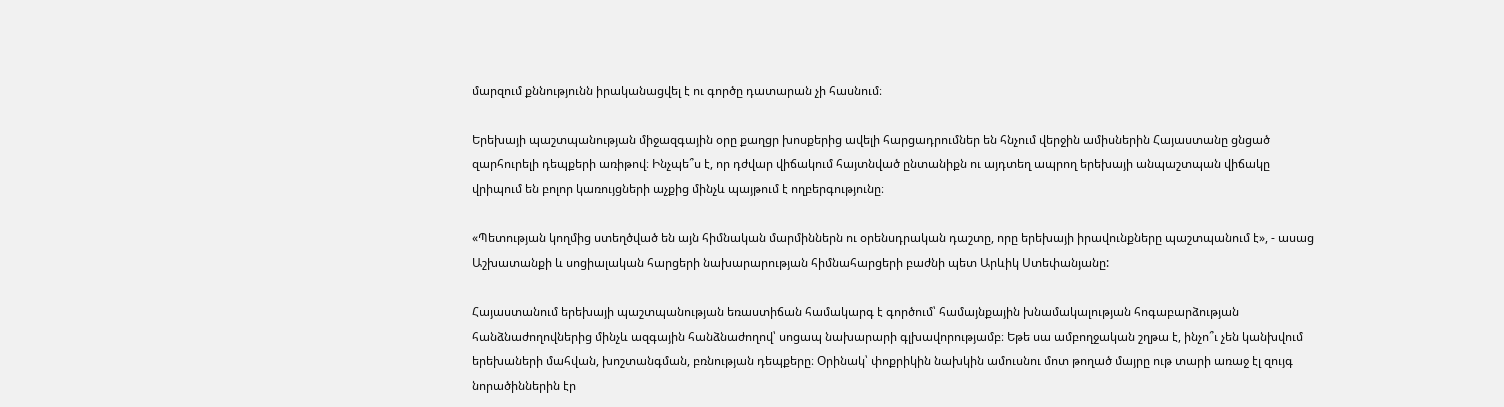մարզում քննությունն իրականացվել է ու գործը դատարան չի հասնում։

Երեխայի պաշտպանության միջազգային օրը քաղցր խոսքերից ավելի հարցադրումներ են հնչում վերջին ամիսներին Հայաստանը ցնցած զարհուրելի դեպքերի առիթով։ Ինչպե՞ս է, որ դժվար վիճակում հայտնված ընտանիքն ու այդտեղ ապրող երեխայի անպաշտպան վիճակը վրիպում են բոլոր կառույցների աչքից մինչև պայթում է ողբերգությունը։

«Պետության կողմից ստեղծված են այն հիմնական մարմիններն ու օրենսդրական դաշտը, որը երեխայի իրավունքները պաշտպանում է», - ասաց Աշխատանքի և սոցիալական հարցերի նախարարության հիմնահարցերի բաժնի պետ Արևիկ Ստեփանյանը:

Հայաստանում երեխայի պաշտպանության եռաստիճան համակարգ է գործում՝ համայնքային խնամակալության հոգաբարձության հանձնաժողովներից մինչև ազգային հանձնաժողով՝ սոցապ նախարարի գլխավորությամբ։ Եթե սա ամբողջական շղթա է, ինչո՞ւ չեն կանխվում երեխաների մահվան, խոշտանգման, բռնության դեպքերը։ Օրինակ՝ փոքրիկին նախկին ամուսնու մոտ թողած մայրը ութ տարի առաջ էլ զույգ նորածիններին էր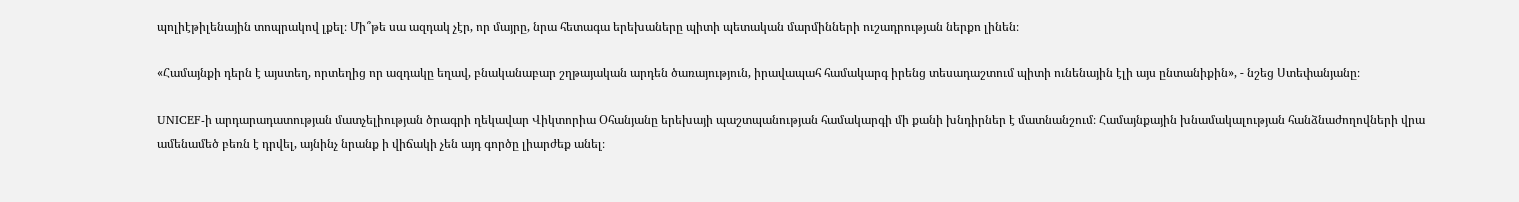պոլիէթիլենային տոպրակով լքել։ Մի՞թե սա ազդակ չէր, որ մայրը, նրա հետագա երեխաները պիտի պետական մարմինների ուշադրության ներքո լինեն։

«Համայնքի դերն է այստեղ, որտեղից որ ազդակը եղավ, բնականաբար շղթայական արդեն ծառայություն, իրավապահ համակարգ իրենց տեսադաշտում պիտի ունենային էլի այս ընտանիքին», - նշեց Ստեփանյանը։

UNICEF-ի արդարադատության մատչելիության ծրագրի ղեկավար Վիկտորիա Օհանյանը երեխայի պաշտպանության համակարգի մի քանի խնդիրներ է մատնանշում։ Համայնքային խնամակալության հանձնաժողովների վրա ամենամեծ բեռն է դրվել, այնինչ նրանք ի վիճակի չեն այդ գործը լիարժեք անել։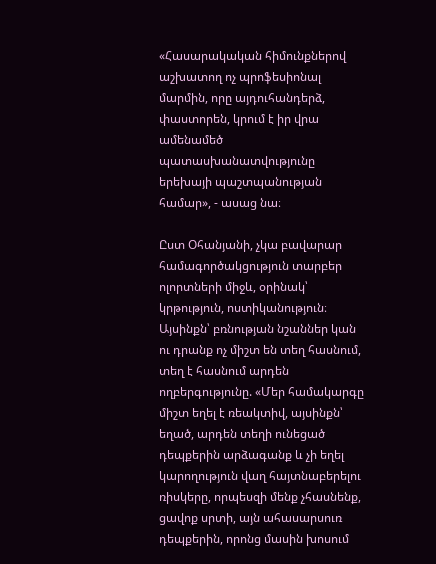«Հասարակական հիմունքներով աշխատող ոչ պրոֆեսիոնալ մարմին, որը այդուհանդերձ, փաստորեն, կրում է իր վրա ամենամեծ պատասխանատվությունը երեխայի պաշտպանության համար», - ասաց նա։

Ըստ Օհանյանի, չկա բավարար համագործակցություն տարբեր ոլորտների միջև, օրինակ՝ կրթություն, ոստիկանություն։ Այսինքն՝ բռնության նշաններ կան ու դրանք ոչ միշտ են տեղ հասնում, տեղ է հասնում արդեն ողբերգությունը. «Մեր համակարգը միշտ եղել է ռեակտիվ, այսինքն՝ եղած, արդեն տեղի ունեցած դեպքերին արձագանք և չի եղել կարողություն վաղ հայտնաբերելու ռիսկերը, որպեսզի մենք չհասնենք, ցավոք սրտի, այն ահասարսուռ դեպքերին, որոնց մասին խոսում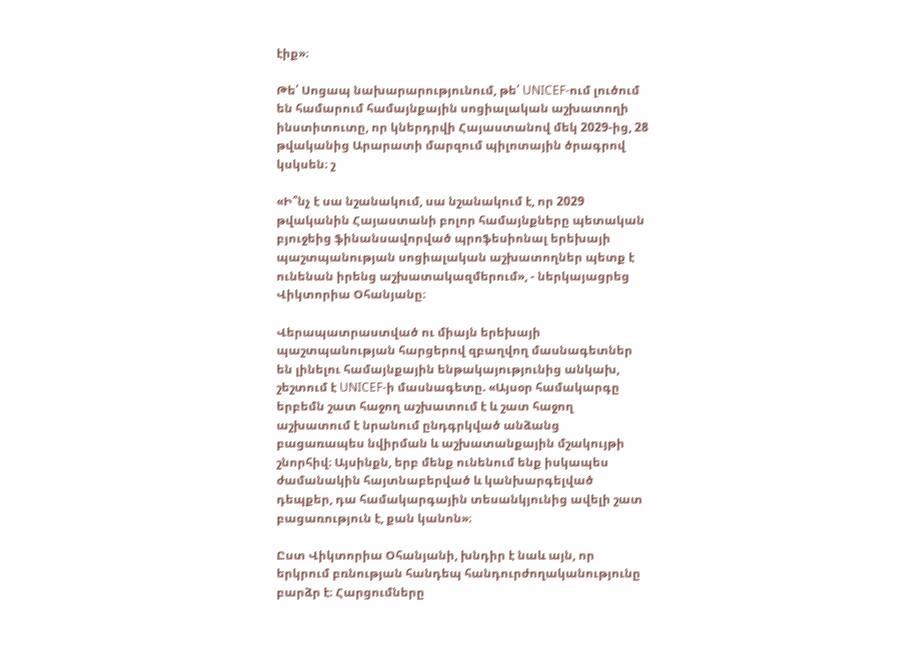էիք»։

Թե՛ Սոցապ նախարարությունում, թե՛ UNICEF-ում լուծում են համարում համայնքային սոցիալական աշխատողի ինստիտուտը, որ կներդրվի Հայաստանով մեկ 2029-ից, 28 թվականից Արարատի մարզում պիլոտային ծրագրով կսկսեն։ շ

«Ի՞նչ է սա նշանակում, սա նշանակում է, որ 2029 թվականին Հայաստանի բոլոր համայնքները պետական բյուջեից ֆինանսավորված պրոֆեսիոնալ երեխայի պաշտպանության սոցիալական աշխատողներ պետք է ունենան իրենց աշխատակազմերում», - ներկայացրեց Վիկտորիա Օհանյանը։

Վերապատրաստված ու միայն երեխայի պաշտպանության հարցերով զբաղվող մասնագետներ են լինելու համայնքային ենթակայությունից անկախ, շեշտում է UNICEF-ի մասնագետը. «Այսօր համակարգը երբեմն շատ հաջող աշխատում է և շատ հաջող աշխատում է նրանում ընդգրկված անձանց բացառապես նվիրման և աշխատանքային մշակույթի շնորհիվ։ Այսինքն, երբ մենք ունենում ենք իսկապես ժամանակին հայտնաբերված և կանխարգելված դեպքեր, դա համակարգային տեսանկյունից ավելի շատ բացառություն է, քան կանոն»։

Ըստ Վիկտորիա Օհանյանի, խնդիր է նաև այն, որ երկրում բռնության հանդեպ հանդուրժողականությունը բարձր է։ Հարցումները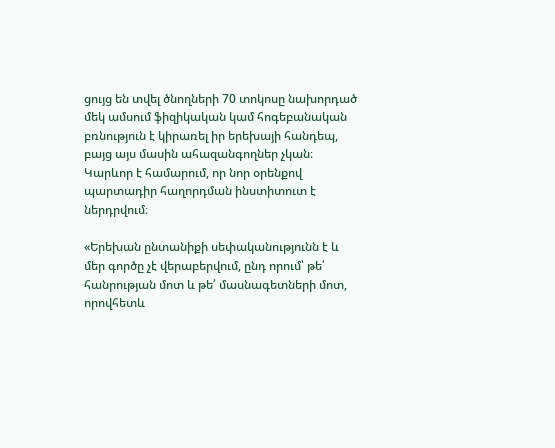ցույց են տվել ծնողների 70 տոկոսը նախորդած մեկ ամսում ֆիզիկական կամ հոգեբանական բռնություն է կիրառել իր երեխայի հանդեպ, բայց այս մասին ահազանգողներ չկան։ Կարևոր է համարում, որ նոր օրենքով պարտադիր հաղորդման ինստիտուտ է ներդրվում։

«Երեխան ընտանիքի սեփականությունն է և մեր գործը չէ վերաբերվում, ընդ որում՝ թե՛ հանրության մոտ և թե՛ մասնագետների մոտ, որովհետև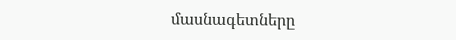մասնագետները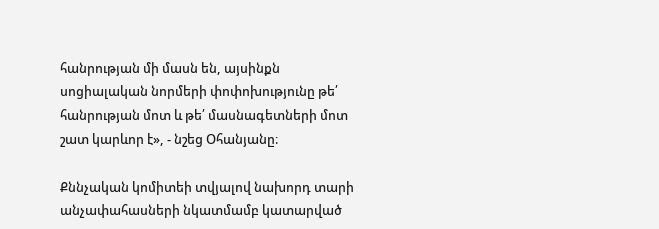հանրության մի մասն են, այսինքն սոցիալական նորմերի փոփոխությունը թե՛ հանրության մոտ և թե՛ մասնագետների մոտ շատ կարևոր է», - նշեց Օհանյանը։

Քննչական կոմիտեի տվյալով նախորդ տարի անչափահասների նկատմամբ կատարված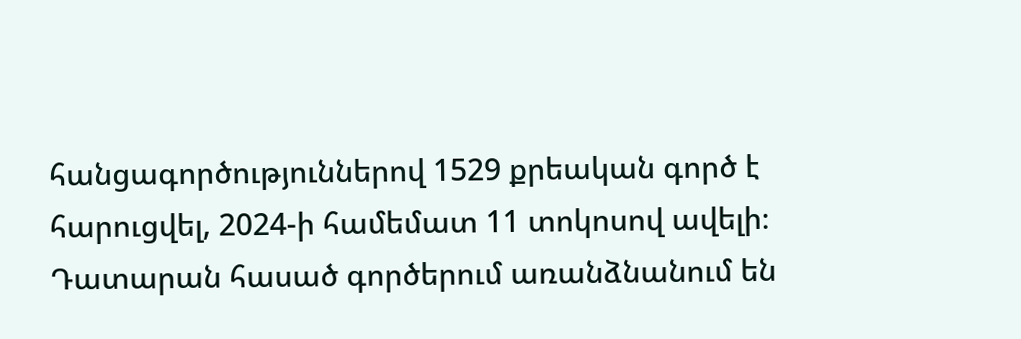հանցագործություններով 1529 քրեական գործ է հարուցվել, 2024-ի համեմատ 11 տոկոսով ավելի։ Դատարան հասած գործերում առանձնանում են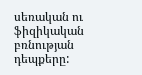սեռական ու ֆիզիկական բռնության դեպքերը: